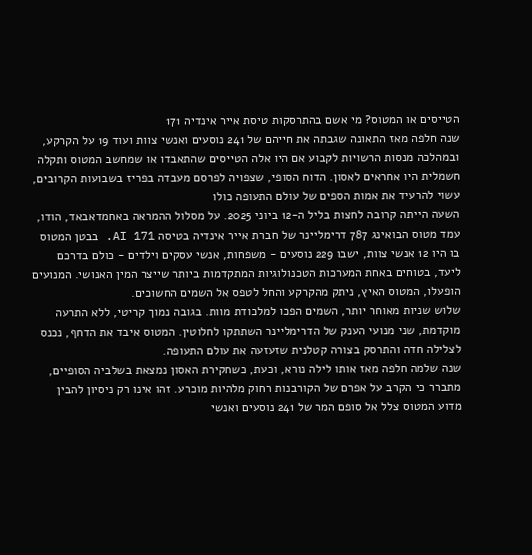הטייסים או המטוס? מי אשם בהתרסקות טיסת אייר אינדיה 171
שנה חלפה מאז התאונה שגבתה את חייהם של 241 נוסעים ואנשי צוות ועוד 19 על הקרקע, ובמהלכה מנסות הרשויות לקבוע אם היו אלה הטייסים שהתאבדו או שמחשב המטוס ותקלה חשמלית היו אחראים לאסון. הדוח הסופי, שצפויה לפרסם מעבדה בפריז בשבועות הקרובים, עשוי להרעיד את אמות הספים של עולם התעופה כולו
השעה הייתה קרובה לחצות בליל ה-12 ביוני 2025. על מסלול ההמראה באחמדאבאד, הודו, עמד מטוס הבואינג 787 דרימליינר של חברת אייר אינדיה בטיסה AI 171. בבטן המטוס בו היו 12 אנשי צוות, ישבו 229 נוסעים - משפחות, אנשי עסקים וילדים - כולם בדרכם ליעד, בטוחים באחת המערכות הטכנולוגיות המתקדמות ביותר שייצר המין האנושי. המנועים הופעלו, המטוס האיץ, ניתק מהקרקע והחל לטפס אל השמים החשוכים.
שלוש שניות מאוחר יותר, השמים הפכו למלכודת מוות. בגובה נמוך קריטי, ללא התרעה מוקדמת, שני מנועי הענק של הדרימליינר השתתקו לחלוטין. המטוס איבד את הדחף, נכנס לצלילה חדה והתרסק בצורה קטלנית שזעזעה את עולם התעופה.
שנה שלמה חלפה מאז אותו לילה נורא, וכעת, כשחקירת האסון נמצאת בשלביה הסופיים, מתברר כי הקרב על אפרם של הקורבנות רחוק מלהיות מוכרע. זהו אינו רק ניסיון להבין מדוע המטוס צלל אל סופם המר של 241 נוסעים ואנשי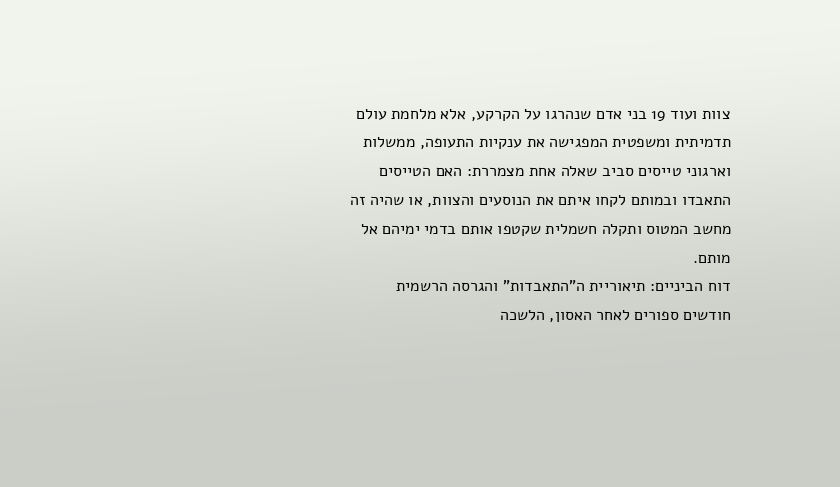צוות ועוד 19 בני אדם שנהרגו על הקרקע, אלא מלחמת עולם תדמיתית ומשפטית המפגישה את ענקיות התעופה, ממשלות וארגוני טייסים סביב שאלה אחת מצמררת: האם הטייסים התאבדו ובמותם לקחו איתם את הנוסעים והצוות, או שהיה זה מחשב המטוס ותקלה חשמלית שקטפו אותם בדמי ימיהם אל מותם.
דוח הביניים: תיאוריית ה"התאבדות" והגרסה הרשמית
חודשים ספורים לאחר האסון, הלשכה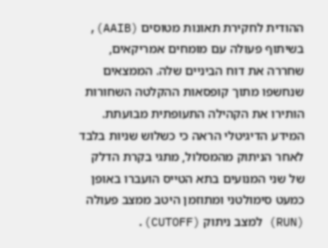ההודית לחקירת תאונות מטוסים (AAIB), בשיתוף פעולה עם מומחים אמריקאים, שחררה את דוח הביניים שלה. הממצאים שנחשפו מתוך קופסאות ההקלטה השחורות הותירו את הקהילה התעופתית מבועתת. המידע הדיגיטלי הראה כי כשלוש שניות בלבד לאחר הניתוק מהמסלול, מתגי בקרת הדלק של שני המנועים בתא הטייס הועברו באופן כמעט סימולטני ומתוזמן היטב ממצב פעולה (RUN) למצב ניתוק (CUTOFF).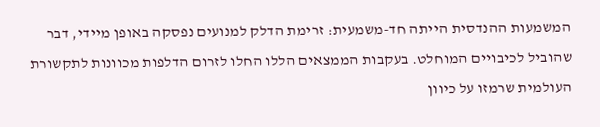המשמעות ההנדסית הייתה חד-משמעית: זרימת הדלק למנועים נפסקה באופן מיידי, דבר שהוביל לכיבויים המוחלט. בעקבות הממצאים הללו החלו לזרום הדלפות מכוונות לתקשורת העולמית שרמזו על כיוון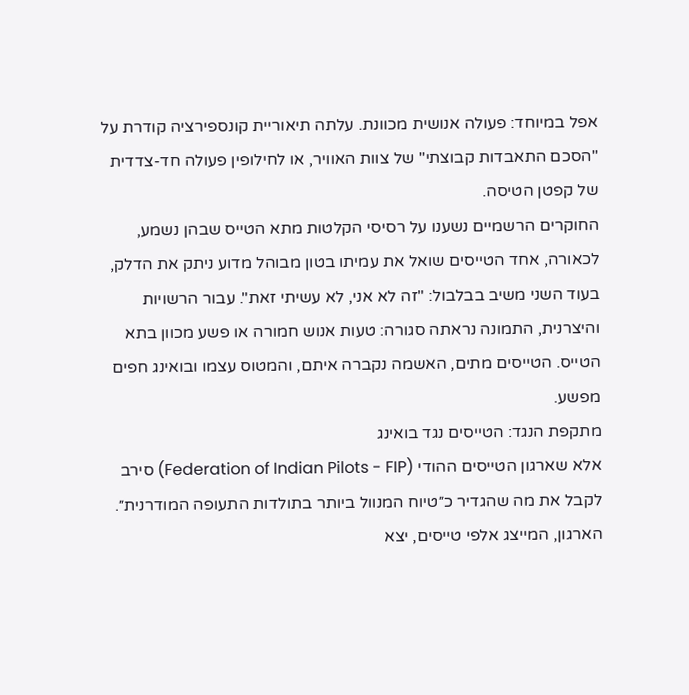אפל במיוחד: פעולה אנושית מכוונת. עלתה תיאוריית קונספירציה קודרת על "הסכם התאבדות קבוצתי" של צוות האוויר, או לחילופין פעולה חד-צדדית של קפטן הטיסה.
החוקרים הרשמיים נשענו על רסיסי הקלטות מתא הטייס שבהן נשמע, לכאורה, אחד הטייסים שואל את עמיתו בטון מבוהל מדוע ניתק את הדלק, בעוד השני משיב בבלבול: "זה לא אני, לא עשיתי זאת". עבור הרשויות והיצרנית, התמונה נראתה סגורה: טעות אנוש חמורה או פשע מכוון בתא הטייס. הטייסים מתים, האשמה נקברה איתם, והמטוס עצמו ובואינג חפים מפשע.
מתקפת הנגד: הטייסים נגד בואינג
אלא שארגון הטייסים ההודי (Federation of Indian Pilots - FIP) סירב לקבל את מה שהגדיר כ״טיוח המנוול ביותר בתולדות התעופה המודרנית״. הארגון, המייצג אלפי טייסים, יצא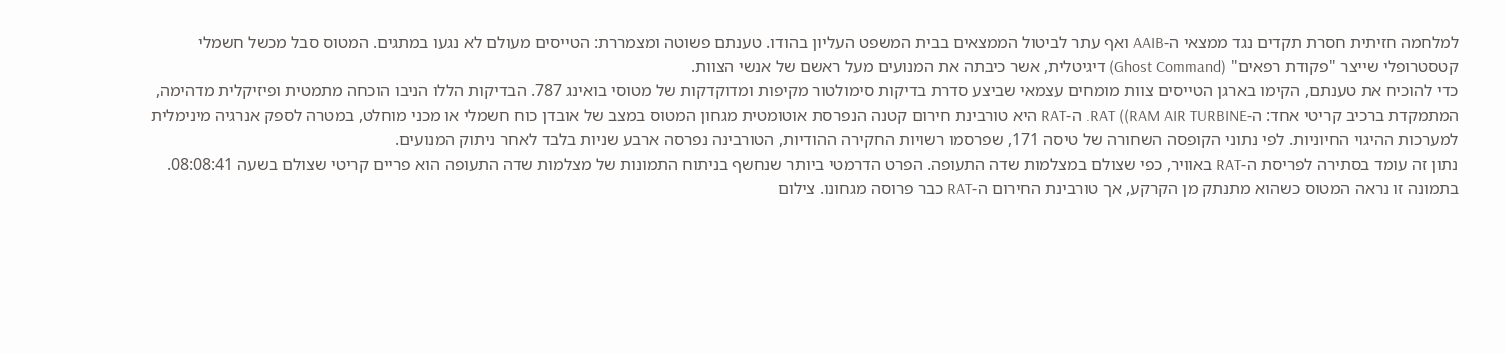למלחמה חזיתית חסרת תקדים נגד ממצאי ה-AAIB ואף עתר לביטול הממצאים בבית המשפט העליון בהודו. טענתם פשוטה ומצמררת: הטייסים מעולם לא נגעו במתגים. המטוס סבל מכשל חשמלי קטסטרופלי שייצר "פקודת רפאים" (Ghost Command) דיגיטלית, אשר כיבתה את המנועים מעל ראשם של אנשי הצוות.
כדי להוכיח את טענתם, הקימו בארגן הטייסים צוות מומחים עצמאי שביצע סדרת בדיקות סימולטור מקיפות ומדוקדקות של מטוסי בואינג 787. הבדיקות הללו הניבו הוכחה מתמטית ופיזיקלית מדהימה, המתמקדת ברכיב קריטי אחד: ה-RAT ((RAM AIR TURBINE. ה-RAT היא טורבינת חירום קטנה הנפרסת אוטומטית מגחון המטוס במצב של אובדן כוח חשמלי או מכני מוחלט, במטרה לספק אנרגיה מינימלית למערכות ההיגוי החיוניות. לפי נתוני הקופסה השחורה של טיסה 171, שפרסמו רשויות החקירה ההודיות, הטורבינה נפרסה ארבע שניות בלבד לאחר ניתוק המנועים.
נתון זה עומד בסתירה לפריסת ה-RAT באוויר, כפי שצולם במצלמות שדה התעופה. הפרט הדרמטי ביותר שנחשף בניתוח התמונות של מצלמות שדה התעופה הוא פריים קריטי שצולם בשעה 08:08:41. בתמונה זו נראה המטוס כשהוא מתנתק מן הקרקע, אך טורבינת החירום ה-RAT כבר פרוסה מגחונו. צילום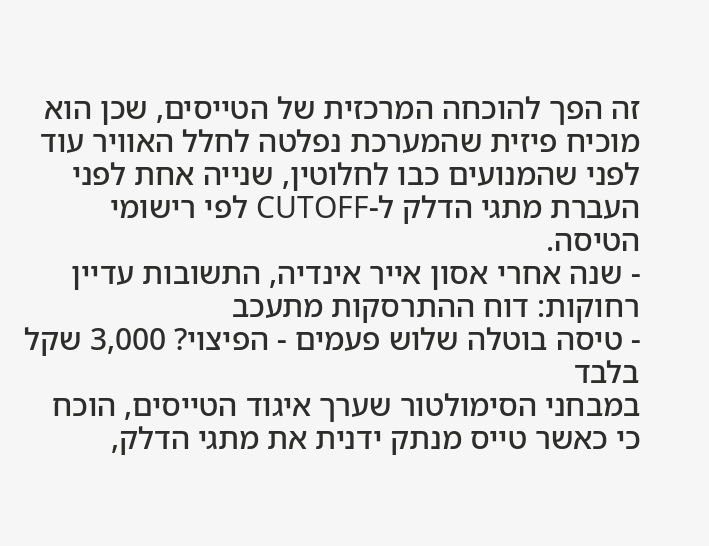זה הפך להוכחה המרכזית של הטייסים, שכן הוא מוכיח פיזית שהמערכת נפלטה לחלל האוויר עוד לפני שהמנועים כבו לחלוטין, שנייה אחת לפני העברת מתגי הדלק ל-CUTOFF לפי רישומי הטיסה.
- שנה אחרי אסון אייר אינדיה, התשובות עדיין רחוקות: דוח ההתרסקות מתעכב
- טיסה בוטלה שלוש פעמים - הפיצוי? 3,000 שקל בלבד
במבחני הסימולטור שערך איגוד הטייסים, הוכח כי כאשר טייס מנתק ידנית את מתגי הדלק,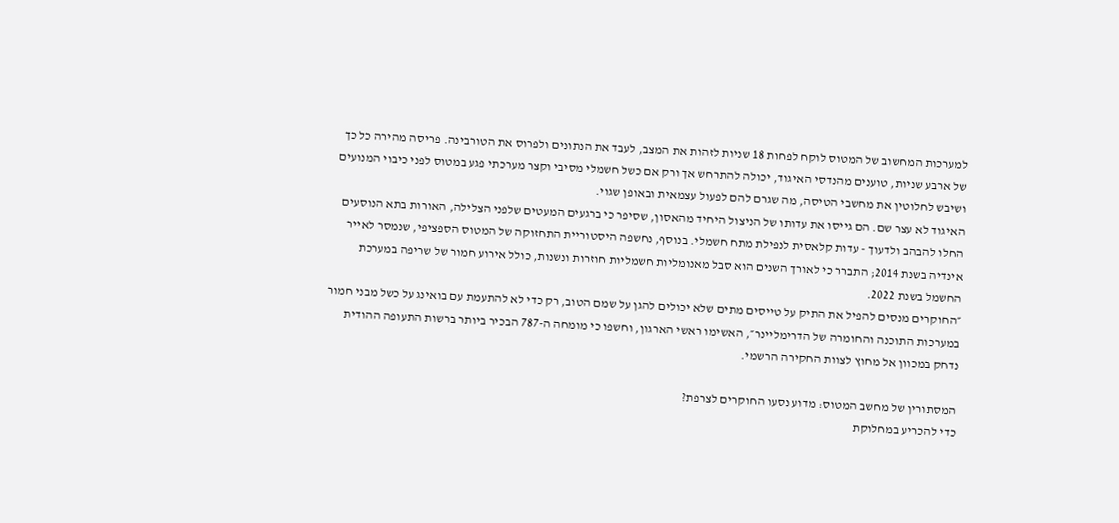למערכות המחשוב של המטוס לוקח לפחות 18 שניות לזהות את המצב, לעבד את הנתונים ולפרוס את הטורבינה. פריסה מהירה כל כך של ארבע שניות, טוענים מהנדסי האיגוד, יכולה להתרחש אך ורק אם כשל חשמלי מסיבי וקצר מערכתי פגע במטוס לפני כיבוי המנועים ושיבש לחלוטין את מחשבי הטיסה, מה שגרם להם לפעול עצמאית ובאופן שגוי.
האיגוד לא עצר שם. הם גייסו את עדותו של הניצול היחיד מהאסון, שסיפר כי ברגעים המעטים שלפני הצלילה, האורות בתא הנוסעים החלו להבהב ולדעוך - עדות קלאסית לנפילת מתח חשמלי. בנוסף, נחשפה היסטוריית התחזוקה של המטוס הספציפי, שנמסר לאייר אינדיה בשנת 2014; התברר כי לאורך השנים הוא סבל מאנומליות חשמליות חוזרות ונשנות, כולל אירוע חמור של שריפה במערכת החשמל בשנת 2022.
״החוקרים מנסים להפיל את התיק על טייסים מתים שלא יכולים להגן על שמם הטוב, רק כדי לא להתעמת עם בואינג על כשל מבני חמור במערכות התוכנה והחומרה של הדרימליינר״, האשימו ראשי הארגון, וחשפו כי מומחה ה-787 הבכיר ביותר ברשות התעופה ההודית נדחק במכוון אל מחוץ לצוות החקירה הרשמי.

המסתורין של מחשב המטוס: מדוע נסעו החוקרים לצרפת?
כדי להכריע במחלוקת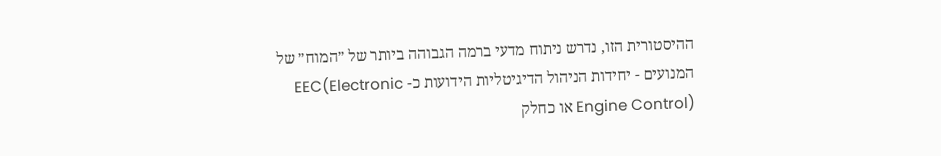ההיסטורית הזו, נדרש ניתוח מדעי ברמה הגבוהה ביותר של ״המוח״ של המנועים - יחידות הניהול הדיגיטליות הידועות כ- EEC(Electronic Engine Control) או כחלק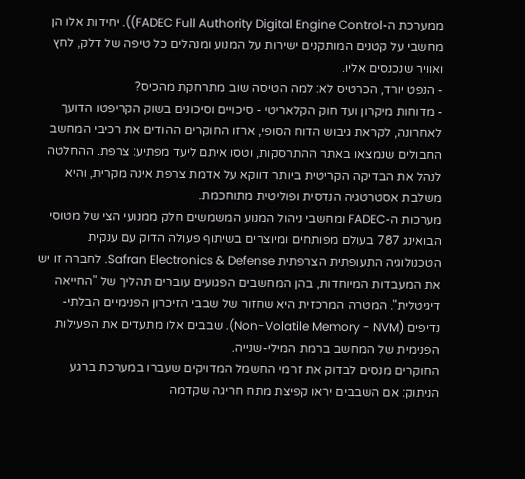ממערכת ה-FADEC Full Authority Digital Engine Control)). יחידות אלו הן מחשבי על קטנים המותקנים ישירות על המנוע ומנהלים כל טיפה של דלק, לחץ ואוויר שנכנסים אליו.
- הנפט יורד, הכרטיס לא: למה הטיסה שוב מתרחקת מהכיס?
- מדוחות מיקרון ועד חוק הקלאריטי - סיכויים וסיכונים בשוק הקריפטו הדועך
לאחרונה, לקראת גיבוש הדוח הסופי, ארזו החוקרים ההודים את רכיבי המחשב החבולים שנמצאו באתר ההתרסקות, וטסו איתם ליעד מפתיע: צרפת. ההחלטה לנהל את הבדיקה הקריטית ביותר דווקא על אדמת צרפת אינה מקרית, והיא משלבת אסטרטגיה הנדסית ופוליטית מתוחכמת.
מערכות ה-FADEC ומחשבי ניהול המנוע המשמשים חלק ממנועי הצי של מטוסי הבואינג 787 בעולם מפותחים ומיוצרים בשיתוף פעולה הדוק עם ענקית הטכנולוגיה התעופתית הצרפתית Safran Electronics & Defense. לחברה זו יש את המעבדות המיוחדות, בהן המחשבים הפגועים עוברים תהליך של "החייאה דיגיטלית". המטרה המרכזית היא שחזור של שבבי הזיכרון הפנימיים הבלתי-נדיפים (Non-Volatile Memory - NVM). שבבים אלו מתעדים את הפעילות הפנימית של המחשב ברמת המילי-שנייה.
החוקרים מנסים לבדוק את זרמי החשמל המדויקים שעברו במערכת ברגע הניתוק: אם השבבים יראו קפיצת מתח חריגה שקדמה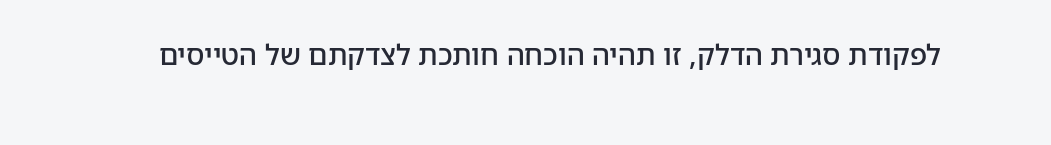לפקודת סגירת הדלק, זו תהיה הוכחה חותכת לצדקתם של הטייסים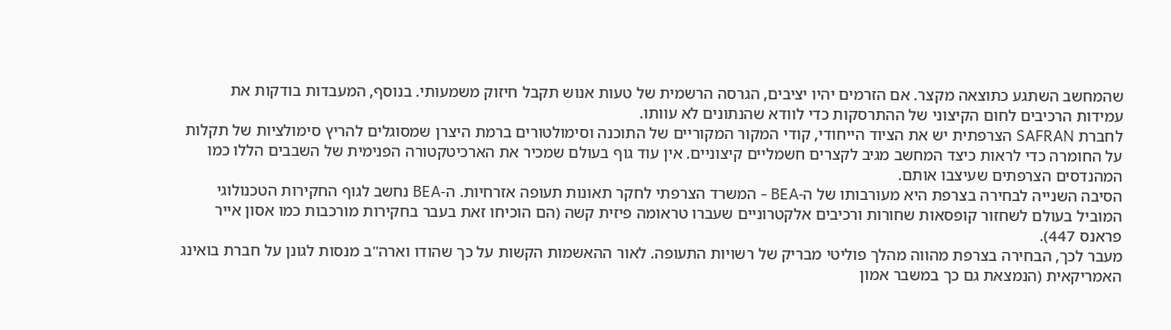שהמחשב השתגע כתוצאה מקצר. אם הזרמים יהיו יציבים, הגרסה הרשמית של טעות אנוש תקבל חיזוק משמעותי. בנוסף, המעבדות בודקות את עמידות הרכיבים לחום הקיצוני של ההתרסקות כדי לוודא שהנתונים לא עוותו.
לחברת SAFRAN הצרפתית יש את הציוד הייחודי, קודי המקור המקוריים של התוכנה וסימולטורים ברמת היצרן שמסוגלים להריץ סימולציות של תקלות על החומרה כדי לראות כיצד המחשב מגיב לקצרים חשמליים קיצוניים. אין עוד גוף בעולם שמכיר את הארכיטקטורה הפנימית של השבבים הללו כמו המהנדסים הצרפתים שעיצבו אותם.
הסיבה השנייה לבחירה בצרפת היא מעורבותו של ה-BEA - המשרד הצרפתי לחקר תאונות תעופה אזרחיות. ה-BEA נחשב לגוף החקירות הטכנולוגי המוביל בעולם לשחזור קופסאות שחורות ורכיבים אלקטרוניים שעברו טראומה פיזית קשה (הם הוכיחו זאת בעבר בחקירות מורכבות כמו אסון אייר פראנס 447).
מעבר לכך, הבחירה בצרפת מהווה מהלך פוליטי מבריק של רשויות התעופה. לאור ההאשמות הקשות על כך שהודו וארה"ב מנסות לגונן על חברת בואינג האמריקאית (הנמצאת גם כך במשבר אמון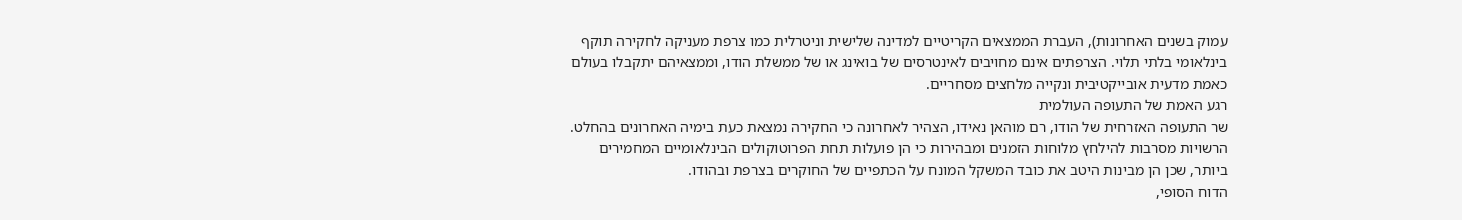עמוק בשנים האחרונות), העברת הממצאים הקריטיים למדינה שלישית וניטרלית כמו צרפת מעניקה לחקירה תוקף בינלאומי בלתי תלוי. הצרפתים אינם מחויבים לאינטרסים של בואינג או של ממשלת הודו, וממצאיהם יתקבלו בעולם כאמת מדעית אובייקטיבית ונקייה מלחצים מסחריים.
רגע האמת של התעופה העולמית
שר התעופה האזרחית של הודו, רם מוהאן נאידו, הצהיר לאחרונה כי החקירה נמצאת כעת בימיה האחרונים בהחלט. הרשויות מסרבות להילחץ מלוחות הזמנים ומבהירות כי הן פועלות תחת הפרוטוקולים הבינלאומיים המחמירים ביותר, שכן הן מבינות היטב את כובד המשקל המונח על הכתפיים של החוקרים בצרפת ובהודו.
הדוח הסופי,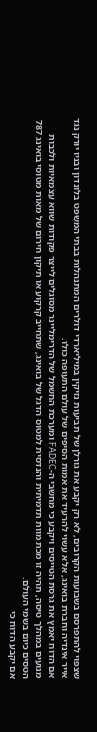שצפוי להתפרסם בשבועות הקרובים, לא רק יקבע את גורלן של תביעות נזיקין במיליארדי דולרים המתנהלות בבתי המשפט בלונדון ובניו יורק נגד אייר אינדיה וחברת בואינג, אלא עשוי להרעיד את אמות הסיפים של עולם התעופה כולו.
אם הדוח יאמץ את גרסת הטייסים ויקבע כי מחשבי ה-FADEC ומערכת החשמל של הדרימליינר מסוגלים לייצר פקודות שווא עצמאיות ולכבות מנועים במהלך טיסה, תהיה זו מכת מוות תדמיתית והנדסית למטוס הדגל של בואינג, שתחייב קרקוע או תיקון חירום של מאות מטוסי בואינג 787 הטסים כיום בשמי העולם.
אם יקבע הדוח כי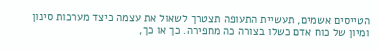הטייסים אשמים, תעשיית התעופה תצטרך לשאול את עצמה כיצד מערכות סינון ומיון של כוח אדם כשלו בצורה כה מחפירה. כך או כך,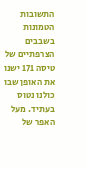התשובות הטמונות בשבבים הצרפתיים של טיסה 171 ישנו את האופן שבו כולנו נטוס בעתיד. מעל האפר של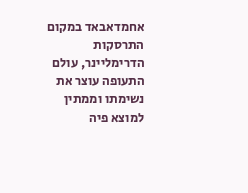אחמדאבאד במקום התרסקות הדרימליינר, עולם התעופה עוצר את נשימתו וממתין למוצא פיה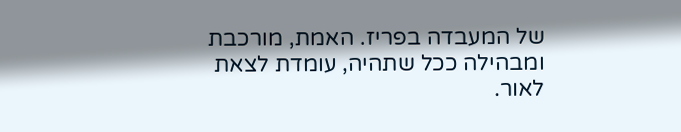של המעבדה בפריז. האמת, מורכבת ומבהילה ככל שתהיה, עומדת לצאת לאור.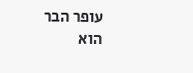עופר הבר הוא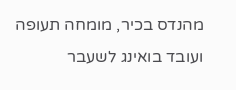מהנדס בכיר, מומחה תעופה ועובד בואינג לשעבר